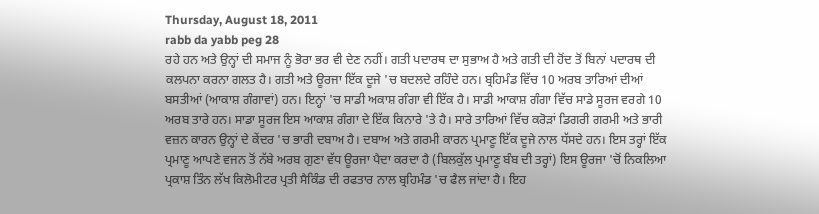Thursday, August 18, 2011
rabb da yabb peg 28
ਰਹੇ ਹਨ ਅਤੇ ਉਨ੍ਹਾਂ ਦੀ ਸਮਾਜ ਨੂੰ ਭੋਰਾ ਭਰ ਵੀ ਦੇਣ ਨਹੀਂ। ਗਤੀ ਪਦਾਰਥ ਦਾ ਸੁਭਾਅ ਹੈ ਅਤੇ ਗਤੀ ਦੀ ਹੋਂਦ ਤੋਂ ਬਿਨਾਂ ਪਦਾਰਥ ਦੀ ਕਲਪਨਾ ਕਰਨਾ ਗਲਤ ਹੈ। ਗਤੀ ਅਤੇ ਊਰਜਾ ਇੱਕ ਦੂਜੇ 'ਚ ਬਦਲਦੇ ਰਹਿੰਦੇ ਹਨ। ਬ੍ਰਹਿਮੰਡ ਵਿੱਚ 10 ਅਰਬ ਤਾਰਿਆਂ ਦੀਆਂ ਬਸਤੀਆਂ (ਆਕਾਸ਼ ਗੰਗਾਵਾਂ) ਹਨ। ਇਨ੍ਹਾਂ 'ਚ ਸਾਡੀ ਅਕਾਸ਼ ਗੰਗਾ ਵੀ ਇੱਕ ਹੈ। ਸਾਡੀ ਆਕਾਸ਼ ਗੰਗਾ ਵਿੱਚ ਸਾਡੇ ਸੂਰਜ ਵਰਗੇ 10 ਅਰਬ ਤਾਰੇ ਹਨ। ਸਾਡਾ ਸੂਰਜ ਇਸ ਆਕਾਸ਼ ਗੰਗਾ ਦੇ ਇੱਕ ਕਿਨਾਰੇ 'ਤੇ ਹੈ। ਸਾਰੇ ਤਾਰਿਆਂ ਵਿੱਚ ਕਰੋੜਾਂ ਡਿਗਰੀ ਗਰਮੀ ਅਤੇ ਭਾਰੀ ਵਜ਼ਨ ਕਾਰਨ ਉਨ੍ਹਾਂ ਦੇ ਕੇਂਦਰ 'ਚ ਭਾਰੀ ਦਬਾਅ ਹੈ। ਦਬਾਅ ਅਤੇ ਗਰਮੀ ਕਾਰਨ ਪ੍ਰਮਾਣੂ ਇੱਕ ਦੂਜੇ ਨਾਲ ਧੱਸਦੇ ਹਨ। ਇਸ ਤਰ੍ਹਾਂ ਇੱਕ ਪ੍ਰਮਾਣੂ ਆਪਣੇ ਵਜਨ ਤੋਂ ਨੱਬੇ ਅਰਬ ਗੁਣਾ ਵੱਧ ਊਰਜਾ ਪੈਦਾ ਕਰਦਾ ਹੈ (ਬਿਲਕੁੱਲ ਪ੍ਰਮਾਣੂ ਬੰਬ ਦੀ ਤਰ੍ਹਾਂ) ਇਸ ਊਰਜਾ 'ਚੋਂ ਨਿਕਲਿਆ ਪ੍ਰਕਾਸ਼ ਤਿੰਨ ਲੱਖ ਕਿਲੋਮੀਟਰ ਪ੍ਰਤੀ ਸੈਕਿੰਡ ਦੀ ਰਫਤਾਰ ਨਾਲ ਬ੍ਰਹਿਮੰਡ 'ਚ ਫੈਲ ਜਾਂਦਾ ਹੈ। ਇਹ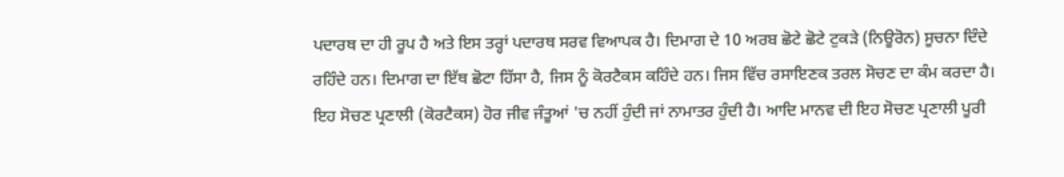ਪਦਾਰਥ ਦਾ ਹੀ ਰੂਪ ਹੈ ਅਤੇ ਇਸ ਤਰ੍ਹਾਂ ਪਦਾਰਥ ਸਰਵ ਵਿਆਪਕ ਹੈ। ਦਿਮਾਗ ਦੇ 10 ਅਰਬ ਛੋਟੇ ਛੋਟੇ ਟੁਕੜੇ (ਨਿਊਰੋਨ) ਸੂਚਨਾ ਦਿੰਦੇ ਰਹਿੰਦੇ ਹਨ। ਦਿਮਾਗ ਦਾ ਇੱਥ ਛੋਟਾ ਹਿੱਸਾ ਹੈ, ਜਿਸ ਨੂੰ ਕੋਰਟੈਕਸ ਕਹਿੰਦੇ ਹਨ। ਜਿਸ ਵਿੱਚ ਰਸਾਇਣਕ ਤਰਲ ਸੋਚਣ ਦਾ ਕੰਮ ਕਰਦਾ ਹੈ। ਇਹ ਸੋਚਣ ਪ੍ਰਣਾਲੀ (ਕੋਰਟੈਕਸ) ਹੋਰ ਜੀਵ ਜੰਤੂਆਂ 'ਚ ਨਹੀਂ ਹੁੰਦੀ ਜਾਂ ਨਾਮਾਤਰ ਹੁੰਦੀ ਹੈ। ਆਦਿ ਮਾਨਵ ਦੀ ਇਹ ਸੋਚਣ ਪ੍ਰਣਾਲੀ ਪੂਰੀ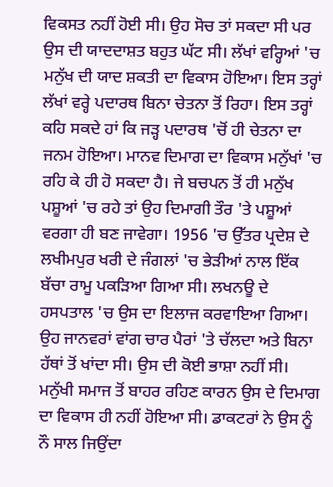ਵਿਕਸਤ ਨਹੀਂ ਹੋਈ ਸੀ। ਉਹ ਸੋਚ ਤਾਂ ਸਕਦਾ ਸੀ ਪਰ ਉਸ ਦੀ ਯਾਦਦਾਸ਼ਤ ਬਹੁਤ ਘੱਟ ਸੀ। ਲੱਖਾਂ ਵਰ੍ਹਿਆਂ 'ਚ ਮਨੁੱਖ ਦੀ ਯਾਦ ਸ਼ਕਤੀ ਦਾ ਵਿਕਾਸ ਹੋਇਆ। ਇਸ ਤਰ੍ਹਾਂ ਲੱਖਾਂ ਵਰ੍ਹੇ ਪਦਾਰਥ ਬਿਨਾ ਚੇਤਨਾ ਤੋਂ ਰਿਹਾ। ਇਸ ਤਰ੍ਹਾਂ ਕਹਿ ਸਕਦੇ ਹਾਂ ਕਿ ਜੜ੍ਹ ਪਦਾਰਥ 'ਚੋਂ ਹੀ ਚੇਤਨਾ ਦਾ ਜਨਮ ਹੋਇਆ। ਮਾਨਵ ਦਿਮਾਗ ਦਾ ਵਿਕਾਸ ਮਨੁੱਖਾਂ 'ਚ ਰਹਿ ਕੇ ਹੀ ਹੋ ਸਕਦਾ ਹੈ। ਜੇ ਬਚਪਨ ਤੋਂ ਹੀ ਮਨੁੱਖ ਪਸ਼ੂਆਂ 'ਚ ਰਹੇ ਤਾਂ ਉਹ ਦਿਮਾਗੀ ਤੌਰ 'ਤੇ ਪਸ਼ੂਆਂ ਵਰਗਾ ਹੀ ਬਣ ਜਾਵੇਗਾ। 1956 'ਚ ਉੱਤਰ ਪ੍ਰਦੇਸ਼ ਦੇ ਲਖੀਮਪੁਰ ਖਰੀ ਦੇ ਜੰਗਲਾਂ 'ਚ ਭੇੜੀਆਂ ਨਾਲ ਇੱਕ ਬੱਚਾ ਰਾਮੂ ਪਕੜਿਆ ਗਿਆ ਸੀ। ਲਖਨਊ ਦੇ ਹਸਪਤਾਲ 'ਚ ਉਸ ਦਾ ਇਲਾਜ ਕਰਵਾਇਆ ਗਿਆ। ਉਹ ਜਾਨਵਰਾਂ ਵਾਂਗ ਚਾਰ ਪੈਰਾਂ 'ਤੇ ਚੱਲਦਾ ਅਤੇ ਬਿਨਾ ਹੱਥਾਂ ਤੋਂ ਖਾਂਦਾ ਸੀ। ਉਸ ਦੀ ਕੋਈ ਭਾਸ਼ਾ ਨਹੀਂ ਸੀ। ਮਨੁੱਖੀ ਸਮਾਜ ਤੋਂ ਬਾਹਰ ਰਹਿਣ ਕਾਰਨ ਉਸ ਦੇ ਦਿਮਾਗ ਦਾ ਵਿਕਾਸ ਹੀ ਨਹੀਂ ਹੋਇਆ ਸੀ। ਡਾਕਟਰਾਂ ਨੇ ਉਸ ਨੂੰ ਨੌ ਸਾਲ ਜਿਉਂਦਾ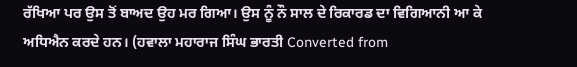ਰੱਖਿਆ ਪਰ ਉਸ ਤੋਂ ਬਾਅਦ ਉਹ ਮਰ ਗਿਆ। ਉਸ ਨੂੰ ਨੌ ਸਾਲ ਦੇ ਰਿਕਾਰਡ ਦਾ ਵਿਗਿਆਨੀ ਆ ਕੇ ਅਧਿਐਨ ਕਰਦੇ ਹਨ। (ਹਵਾਲਾ ਮਹਾਰਾਜ ਸਿੰਘ ਭਾਰਤੀ Converted from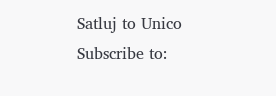Satluj to Unico
Subscribe to: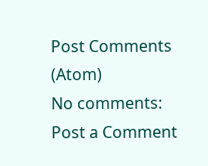Post Comments (Atom)
No comments:
Post a Comment